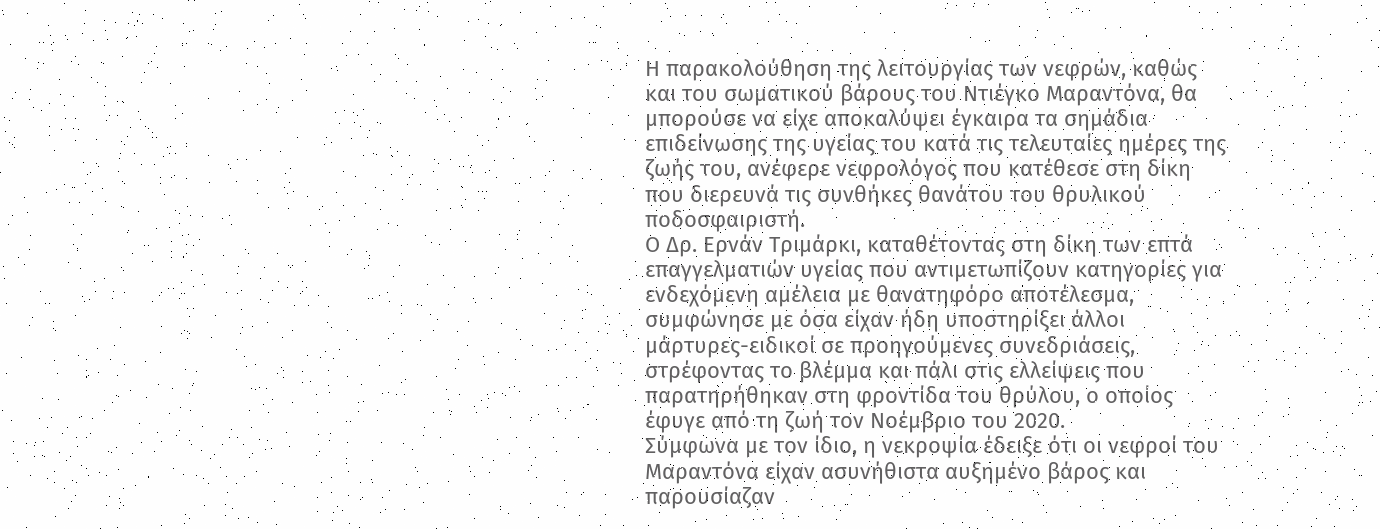Η παρακολούθηση της λειτουργίας των νεφρών, καθώς και του σωματικού βάρους του Ντιέγκο Μαραντόνα, θα μπορούσε να είχε αποκαλύψει έγκαιρα τα σημάδια επιδείνωσης της υγείας του κατά τις τελευταίες ημέρες της ζωής του, ανέφερε νεφρολόγος που κατέθεσε στη δίκη που διερευνά τις συνθήκες θανάτου του θρυλικού ποδοσφαιριστή.
Ο Δρ. Ερνάν Τριμάρκι, καταθέτοντας στη δίκη των επτά επαγγελματιών υγείας που αντιμετωπίζουν κατηγορίες για ενδεχόμενη αμέλεια με θανατηφόρο αποτέλεσμα, συμφώνησε με όσα είχαν ήδη υποστηρίξει άλλοι μάρτυρες-ειδικοί σε προηγούμενες συνεδριάσεις, στρέφοντας το βλέμμα και πάλι στις ελλείψεις που παρατηρήθηκαν στη φροντίδα του θρύλου, ο οποίος έφυγε από τη ζωή τον Νοέμβριο του 2020.
Σύμφωνα με τον ίδιο, η νεκροψία έδειξε ότι οι νεφροί του Μαραντόνα είχαν ασυνήθιστα αυξημένο βάρος και παρουσίαζαν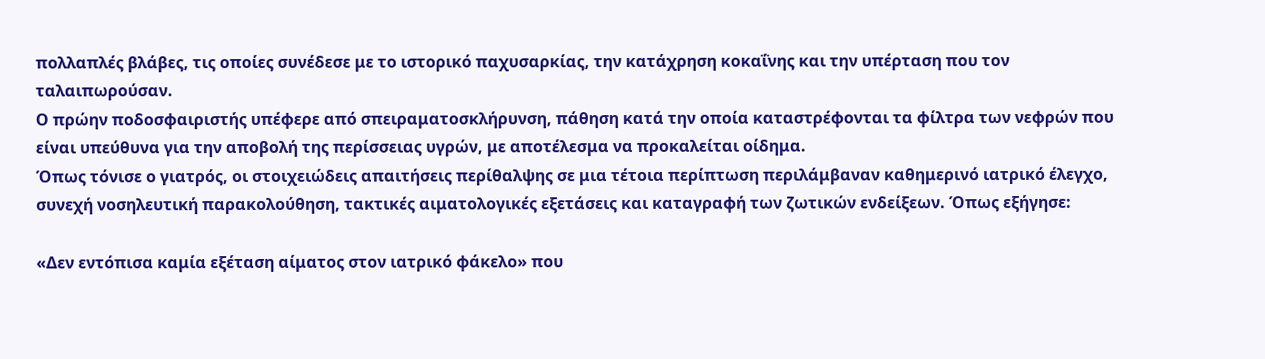πολλαπλές βλάβες, τις οποίες συνέδεσε με το ιστορικό παχυσαρκίας, την κατάχρηση κοκαΐνης και την υπέρταση που τον ταλαιπωρούσαν.
Ο πρώην ποδοσφαιριστής υπέφερε από σπειραματοσκλήρυνση, πάθηση κατά την οποία καταστρέφονται τα φίλτρα των νεφρών που είναι υπεύθυνα για την αποβολή της περίσσειας υγρών, με αποτέλεσμα να προκαλείται οίδημα.
Όπως τόνισε ο γιατρός, οι στοιχειώδεις απαιτήσεις περίθαλψης σε μια τέτοια περίπτωση περιλάμβαναν καθημερινό ιατρικό έλεγχο, συνεχή νοσηλευτική παρακολούθηση, τακτικές αιματολογικές εξετάσεις και καταγραφή των ζωτικών ενδείξεων. Όπως εξήγησε:

«Δεν εντόπισα καμία εξέταση αίματος στον ιατρικό φάκελο» που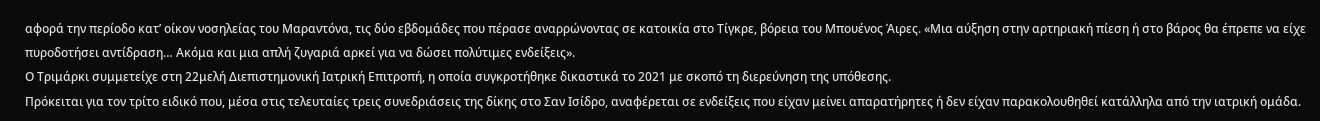αφορά την περίοδο κατ’ οίκον νοσηλείας του Μαραντόνα, τις δύο εβδομάδες που πέρασε αναρρώνοντας σε κατοικία στο Τίγκρε, βόρεια του Μπουένος Άιρες. «Μια αύξηση στην αρτηριακή πίεση ή στο βάρος θα έπρεπε να είχε πυροδοτήσει αντίδραση… Ακόμα και μια απλή ζυγαριά αρκεί για να δώσει πολύτιμες ενδείξεις».
Ο Τριμάρκι συμμετείχε στη 22μελή Διεπιστημονική Ιατρική Επιτροπή, η οποία συγκροτήθηκε δικαστικά το 2021 με σκοπό τη διερεύνηση της υπόθεσης.
Πρόκειται για τον τρίτο ειδικό που, μέσα στις τελευταίες τρεις συνεδριάσεις της δίκης στο Σαν Ισίδρο, αναφέρεται σε ενδείξεις που είχαν μείνει απαρατήρητες ή δεν είχαν παρακολουθηθεί κατάλληλα από την ιατρική ομάδα.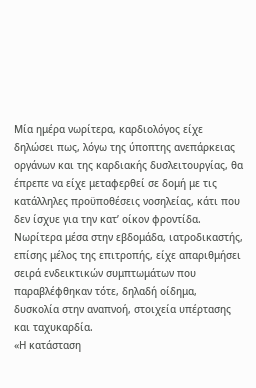Μία ημέρα νωρίτερα, καρδιολόγος είχε δηλώσει πως, λόγω της ύποπτης ανεπάρκειας οργάνων και της καρδιακής δυσλειτουργίας, θα έπρεπε να είχε μεταφερθεί σε δομή με τις κατάλληλες προϋποθέσεις νοσηλείας, κάτι που δεν ίσχυε για την κατ’ οίκον φροντίδα.
Νωρίτερα μέσα στην εβδομάδα, ιατροδικαστής, επίσης μέλος της επιτροπής, είχε απαριθμήσει σειρά ενδεικτικών συμπτωμάτων που παραβλέφθηκαν τότε, δηλαδή οίδημα, δυσκολία στην αναπνοή, στοιχεία υπέρτασης και ταχυκαρδία.
«Η κατάσταση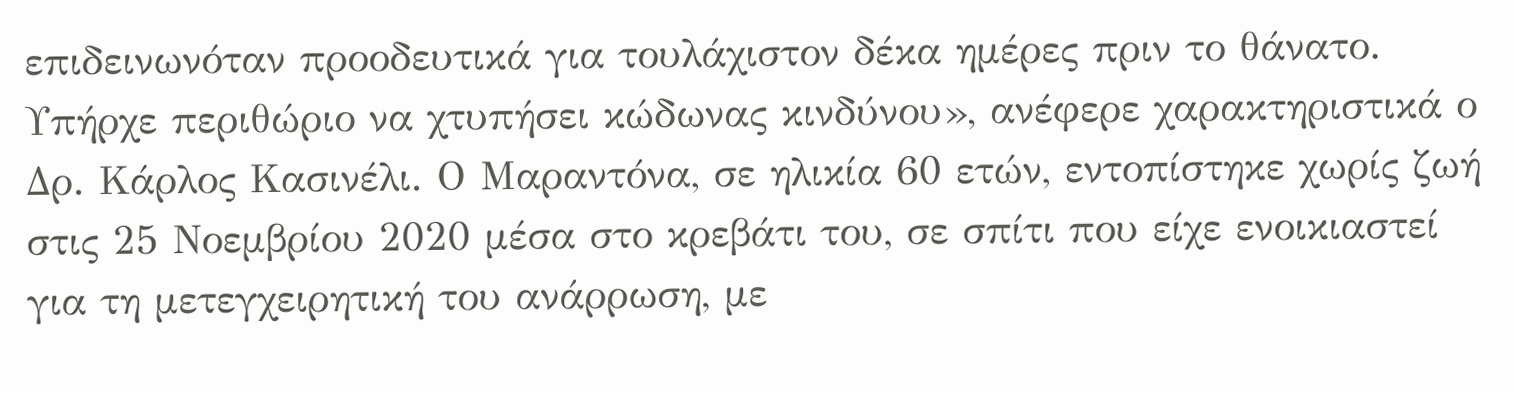επιδεινωνόταν προοδευτικά για τουλάχιστον δέκα ημέρες πριν το θάνατο. Υπήρχε περιθώριο να χτυπήσει κώδωνας κινδύνου», ανέφερε χαρακτηριστικά ο Δρ. Κάρλος Κασινέλι. Ο Μαραντόνα, σε ηλικία 60 ετών, εντοπίστηκε χωρίς ζωή στις 25 Νοεμβρίου 2020 μέσα στο κρεβάτι του, σε σπίτι που είχε ενοικιαστεί για τη μετεγχειρητική του ανάρρωση, με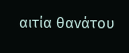αιτία θανάτου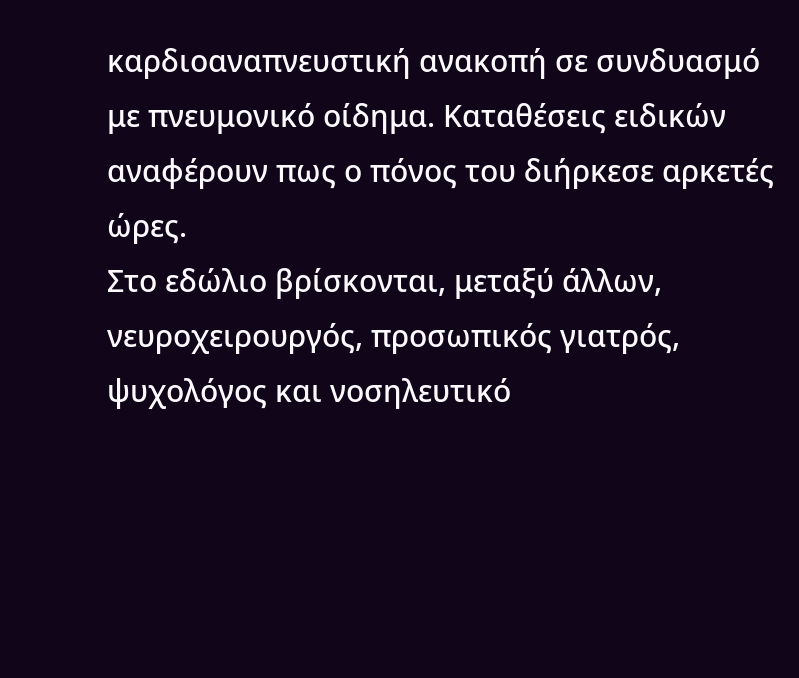καρδιοαναπνευστική ανακοπή σε συνδυασμό με πνευμονικό οίδημα. Καταθέσεις ειδικών αναφέρουν πως ο πόνος του διήρκεσε αρκετές ώρες.
Στο εδώλιο βρίσκονται, μεταξύ άλλων, νευροχειρουργός, προσωπικός γιατρός, ψυχολόγος και νοσηλευτικό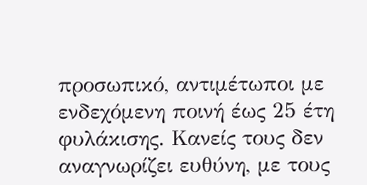προσωπικό, αντιμέτωποι με ενδεχόμενη ποινή έως 25 έτη φυλάκισης. Κανείς τους δεν αναγνωρίζει ευθύνη, με τους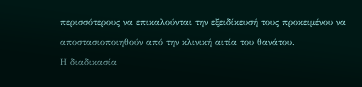περισσότερους να επικαλούνται την εξειδίκευσή τους προκειμένου να αποστασιοποιηθούν από την κλινική αιτία του θανάτου.
Η διαδικασία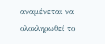αναμένεται να ολοκληρωθεί το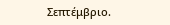Σεπτέμβριο.